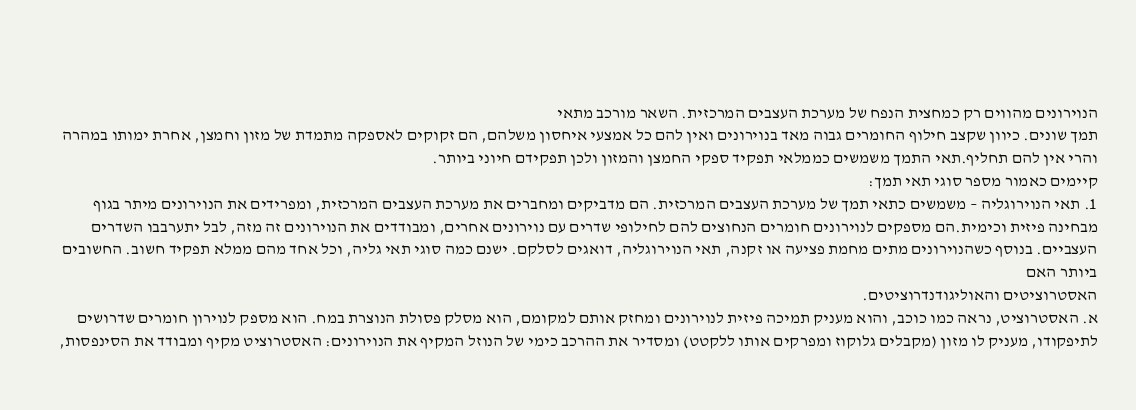הנוירונים מהווים רק כמחצית הנפח של מערכת העצבים המרכזית. השאר מורכב מתאי
תמך שונים. כיוון שקצב חילוף החומרים גבוה מאד בנוירונים ואין להם כל אמצעי איחסון משלהם, הם זקוקים לאספקה מתמדת של מזון וחמצן, אחרת ימותו במהרה והרי אין להם תחליף.תאי התמך משמשים כממלאי תפקיד ספקי החמצן והמזון ולכן תפקידם חיוני ביותר.
קיימים כאמור מספר סוגי תאי תמך:
1. תאי הנוירוגליה – משמשים כתאי תמך של מערכת העצבים המרכזית. הם מדביקים ומחברים את מערכת העצבים המרכזית, ומפרידים את הנוירונים מיתר בגוף מבחינה פיזית וכימית.הם מספקים לנוירונים חומרים הנחוצים להם לחילופי שדרים עם נוירונים אחרים, ומבודדים את הנוירונים זה מזה, לבל יתערבבו השדרים העצביים. בנוסף כשהנוירונים מתים מחמת פציעה או זקנה, תאי הנוירוגליה, דואגים לסלקם. ישנם כמה סוגי תאי גליה, וכל אחד מהם ממלא תפקיד חשוב. החשובים ביותר האם
האסטרוציטים והאוליגודנדרוציטים.
א. האסטרוציט, נראה כמו כוכב, והוא מעניק תמיכה פיזית לנוירונים ומחזק אותם למקומם, הוא מסלק פסולת הנוצרת במח. הוא מספק לנוירון חומרים שדרושים לתיפקודו, מעניק לו מזון (מקבלים גלוקוז ומפרקים אותו ללקטט) ומסדיר את ההרכב כימי של הנוזל המקיף את הנוירונים: האסטרוציט מקיף ומבודד את הסינפסות,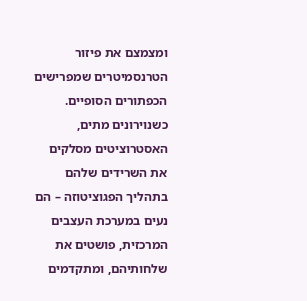ומצמצם את פיזור הטרנסמיטרים שמפרישים הכפתורים הסופיים. כשנוירונים מתים, האסטרוציטים מסלקים את השרידים שלהם בתהליך הפגוציטוזה – הם נעים במערכת העצבים המרכזית, פושטים את שלחותיהם, ומתקדמים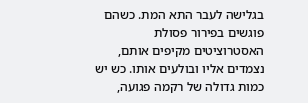בגלישה לעבר התא המת. כשהם פוגשים בפירור פסולת האסטרוציטים מקיפים אותם, נצמדים אליו ובולעים אותו. כש יש כמות גדולה של רקמה פגועה,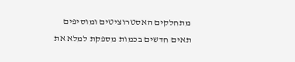מתחלקים האסטרוציטים ומוסיפים
תאים חדשים בכמות מספקת למלא את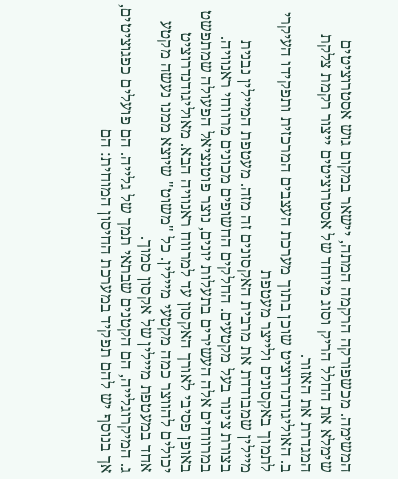המשימה. מכשפורקה הרקמה המתה, יישאר במקום גוש אסטרוציטים שימלא את החלל הריק וסוג מיוחד של אסטרוציטים ייצור רקמת צלקת המגדרת את האזור.
ב. האוליגודנדרוציט שוכן בתוך מערכת העצבים המרכזית ותפקידו העיקרי לתמוך באקסונים ולייצר מעטפת
מיילין שמבודדת את מרבית האקסונים זה מזה. מעטפת המיילין נבנית בצורת צינור בעל מקטעים. החלקים החשופים מכונים מרווחי ראנוויה. במרווחים אלה העשירים בתעלות יונים, נוצר פוטנציאל הפעולה שמתפשט באופן פסיבי לאורך האקסון עד למרווח ראנוויה הבא. מאוליגודנדרוציט יכולים להווצר כמה מקטעי מיילין. כל "משוט" שיוצא ממנו נעשה מקטע אחד במעטפת מיילין של אקסון סמוך.
ג. המיקרוגלייה, הם הקטנים שבתאי תמך של גלייה. הם פועלים כפגוציטים, אך בנוסף יש להם תפקיד במערכת החיסון המוחית: הם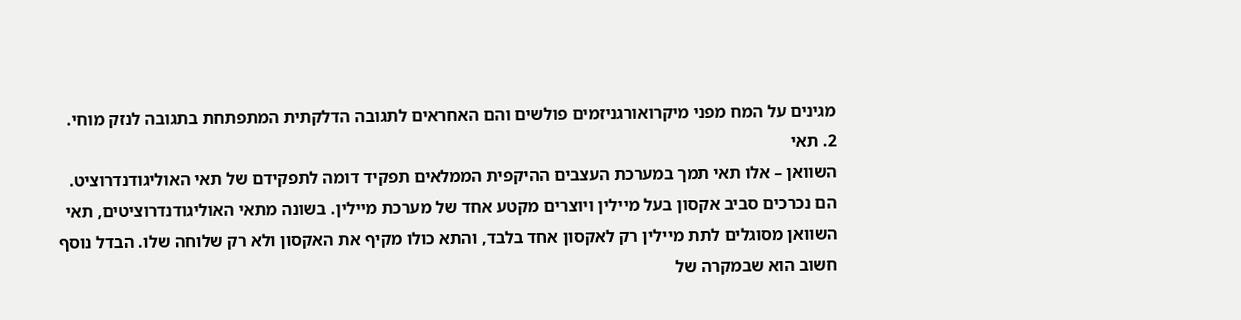מגינים על המח מפני מיקרואורגניזמים פולשים והם האחראים לתגובה הדלקתית המתפתחת בתגובה לנזק מוחי.
2. תאי
השוואן – אלו תאי תמך במערכת העצבים ההיקפית הממלאים תפקיד דומה לתפקידם של תאי האוליגודנדרוציט. הם נכרכים סביב אקסון בעל מיילין ויוצרים מקטע אחד של מערכת מיילין. בשונה מתאי האוליגודנדרוציטים, תאי השוואן מסוגלים לתת מיילין רק לאקסון אחד בלבד, והתא כולו מקיף את האקסון ולא רק שלוחה שלו. הבדל נוסף חשוב הוא שבמקרה של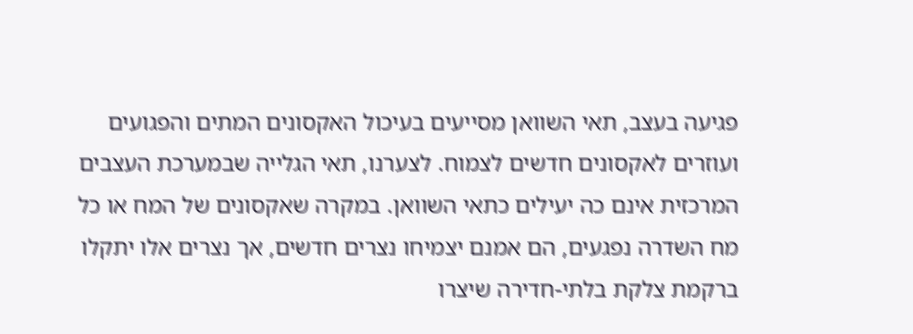פגיעה בעצב, תאי השוואן מסייעים בעיכול האקסונים המתים והפגועים ועוזרים לאקסונים חדשים לצמוח. לצערנו, תאי הגלייה שבמערכת העצבים המרכזית אינם כה יעילים כתאי השוואן. במקרה שאקסונים של המח או כל מח השדרה נפגעים, הם אמנם יצמיחו נצרים חדשים, אך נצרים אלו יתקלו ברקמת צלקת בלתי-חדירה שיצרו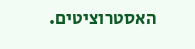האסטרוציטים.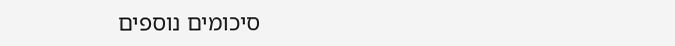סיכומים נוספים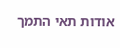אודות תאי התמך